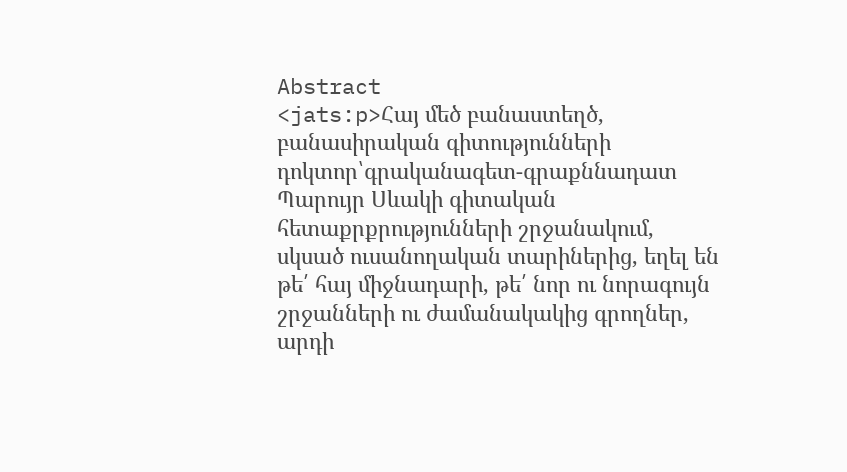Abstract
<jats:p>Հայ մեծ բանաստեղծ, բանասիրական գիտությունների դոկտոր՝գրականագետ-գրաքննադատ Պարույր Սևակի գիտական հետաքրքրությունների շրջանակում, սկսած ուսանողական տարիներից, եղել են թե՛ հայ միջնադարի, թե՛ նոր ու նորագույն շրջանների ու ժամանակակից գրողներ, արդի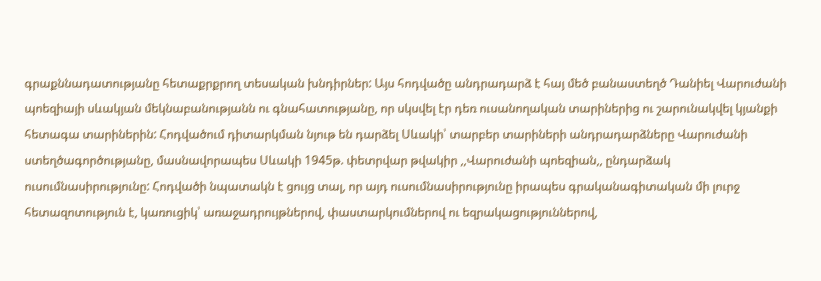գրաքննադատությանը հետաքրքրող տեսական խնդիրներ: Այս հոդվածը անդրադարձ է հայ մեծ բանաստեղծ Դանիել Վարուժանի պոեզիայի սևակյան մեկնաբանությանն ու գնահատությանը, որ սկսվել էր դեռ ուսանողական տարիներից ու շարունակվել կյանքի հետագա տարիներին: Հոդվածում դիտարկման նյութ են դարձել Սևակի՝ տարբեր տարիների անդրադարձները Վարուժանի ստեղծագործությանը, մասնավորապես Սևակի 1945թ. փետրվար թվակիր ,,Վարուժանի պոեզիան,, ընդարձակ ուսումնասիրությունը: Հոդվածի նպատակն է ցույց տալ, որ այդ ուսումնասիրությունը իրապես գրականագիտական մի լուրջ հետազոտություն է, կառուցիկ՝ առաջադրույթներով, փաստարկումներով ու եզրակացություններով,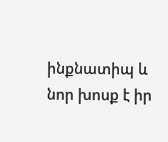ինքնատիպ և նոր խոսք է իր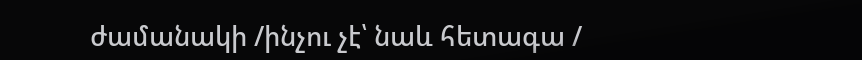ժամանակի /ինչու չէ՝ նաև հետագա /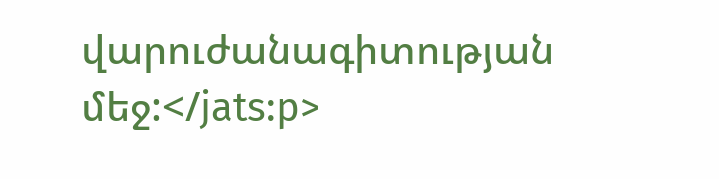վարուժանագիտության մեջ:</jats:p>